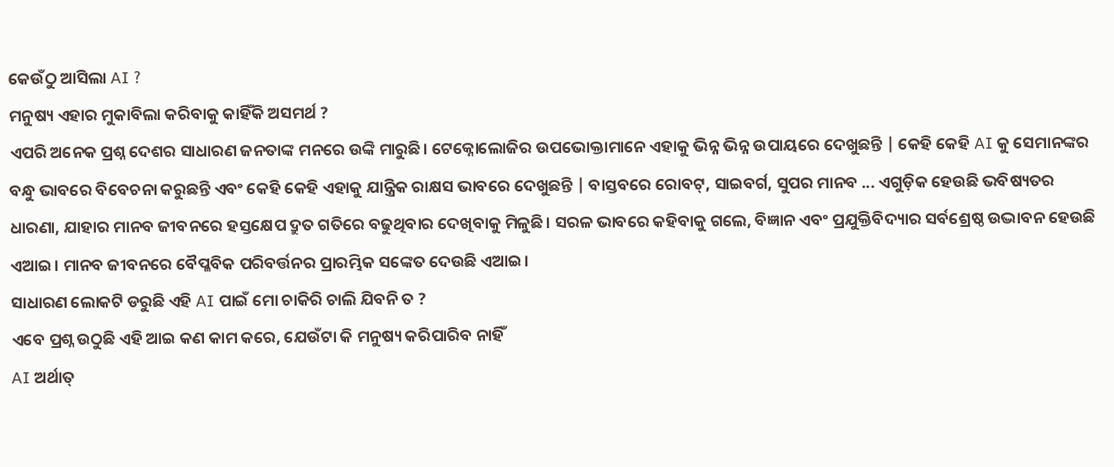କେଉଁଠୁ ଆସିଲା AI ?
ମନୁଷ୍ୟ ଏହାର ମୁକାବିଲା କରିବାକୁ କାହିଁକି ଅସମର୍ଥ ?
ଏପରି ଅନେକ ପ୍ରଶ୍ନ ଦେଶର ସାଧାରଣ ଜନତାଙ୍କ ମନରେ ଉଙ୍କି ମାରୁଛି। ଟେକ୍ନୋଲୋଜିର ଉପଭୋକ୍ତାମାନେ ଏହାକୁ ଭିନ୍ନ ଭିନ୍ନ ଉପାୟରେ ଦେଖୁଛନ୍ତି | କେହି କେହି AI କୁ ସେମାନଙ୍କର ବନ୍ଧୁ ଭାବରେ ବିବେଚନା କରୁଛନ୍ତି ଏବଂ କେହି କେହି ଏହାକୁ ଯାନ୍ତ୍ରିକ ରାକ୍ଷସ ଭାବରେ ଦେଖୁଛନ୍ତି | ବାସ୍ତବରେ ରୋବଟ୍, ସାଇବର୍ଗ, ସୁପର ମାନବ ... ଏଗୁଡ଼ିକ ହେଉଛି ଭବିଷ୍ୟତର ଧାରଣା, ଯାହାର ମାନବ ଜୀବନରେ ହସ୍ତକ୍ଷେପ ଦ୍ରୁତ ଗତିରେ ବଢୁଥିବାର ଦେଖିବାକୁ ମିଳୁଛି। ସରଳ ଭାବରେ କହିବାକୁ ଗଲେ, ବିଜ୍ଞାନ ଏବଂ ପ୍ରଯୁକ୍ତିବିଦ୍ୟାର ସର୍ବଶ୍ରେଷ୍ଠ ଉଦ୍ଭାବନ ହେଉଛି ଏଆଇ। ମାନବ ଜୀବନରେ ବୈପ୍ଳବିକ ପରିବର୍ତ୍ତନର ପ୍ରାରମ୍ଭିକ ସଙ୍କେତ ଦେଉଛି ଏଆଇ।
ସାଧାରଣ ଲୋକଟି ଡରୁଛି ଏହି AI ପାଇଁ ମୋ ଚାକିରି ଚାଲି ଯିବନି ତ ?
ଏବେ ପ୍ରଶ୍ନ ଉଠୁଛି ଏହି ଆଇ କଣ କାମ କରେ, ଯେଉଁଟା କି ମନୁଷ୍ୟ କରିପାରିବ ନାହିଁ
AI ଅର୍ଥାତ୍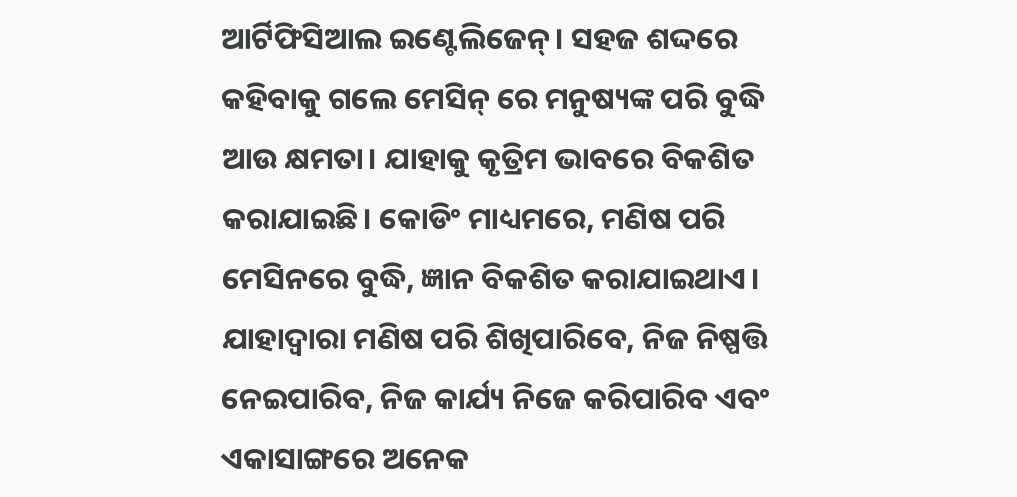ଆର୍ଟିଫିସିଆଲ ଇଣ୍ଟେଲିଜେନ୍। ସହଜ ଶଦ୍ଦରେ କହିବାକୁ ଗଲେ ମେସିନ୍ ରେ ମନୁଷ୍ୟଙ୍କ ପରି ବୁଦ୍ଧି ଆଉ କ୍ଷମତା। ଯାହାକୁ କୃତ୍ରିମ ଭାବରେ ବିକଶିତ କରାଯାଇଛି। କୋଡିଂ ମାଧ୍ୟମରେ, ମଣିଷ ପରି ମେସିନରେ ବୁଦ୍ଧି, ଜ୍ଞାନ ବିକଶିତ କରାଯାଇଥାଏ। ଯାହାଦ୍ୱାରା ମଣିଷ ପରି ଶିଖିପାରିବେ, ନିଜ ନିଷ୍ପତ୍ତି ନେଇପାରିବ, ନିଜ କାର୍ଯ୍ୟ ନିଜେ କରିପାରିବ ଏବଂ ଏକାସାଙ୍ଗରେ ଅନେକ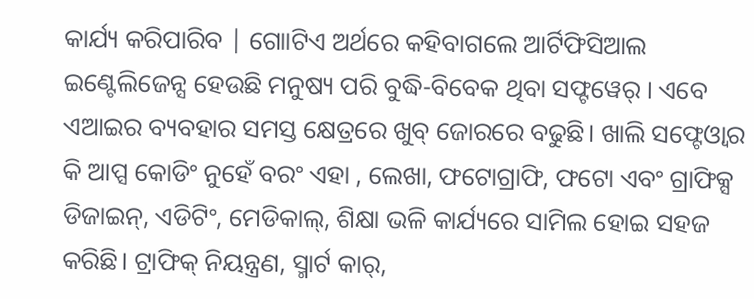କାର୍ଯ୍ୟ କରିପାରିବ | ଗୋାଟିଏ ଅର୍ଥରେ କହିବାଗଲେ ଆର୍ଟିଫିସିଆଲ ଇଣ୍ଟେଲିଜେନ୍ସ ହେଉଛି ମନୁଷ୍ୟ ପରି ବୁଦ୍ଧି-ବିବେକ ଥିବା ସଫ୍ଟୱେର୍ । ଏବେ ଏଆଇର ବ୍ୟବହାର ସମସ୍ତ କ୍ଷେତ୍ରରେ ଖୁବ୍ ଜୋରରେ ବଢୁଛି। ଖାଲି ସଫ୍ଟେଓ୍ୱାର କି ଆପ୍ସ କୋଡିଂ ନୁହେଁ ବରଂ ଏହା , ଲେଖା, ଫଟୋଗ୍ରାଫି, ଫଟୋ ଏବଂ ଗ୍ରାଫିକ୍ସ ଡିଜାଇନ୍, ଏଡିଟିଂ, ମେଡିକାଲ୍, ଶିକ୍ଷା ଭଳି କାର୍ଯ୍ୟରେ ସାମିଲ ହୋଇ ସହଜ କରିଛି। ଟ୍ରାଫିକ୍ ନିୟନ୍ତ୍ରଣ, ସ୍ମାର୍ଟ କାର୍,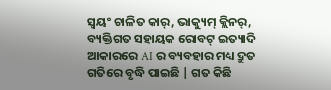ସ୍ୱୟଂ ଚାଳିତ କାର୍, ଭାକ୍ୟୁମ୍ କ୍ଲିନର୍, ବ୍ୟକ୍ତିଗତ ସହାୟକ ରୋବଟ୍ ଇତ୍ୟାଦି ଆକାରରେ AI ର ବ୍ୟବହାର ମଧ୍ୟ ଦ୍ରୁତ ଗତିରେ ବୃଦ୍ଧି ପାଇଛି | ଗତ କିଛି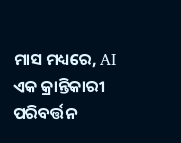ମାସ ମଧ୍ୟରେ, AI ଏକ କ୍ରାନ୍ତିକାରୀ ପରିବର୍ତ୍ତନ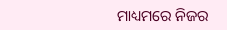ମାଧ୍ୟମରେ ନିଜର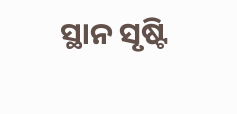ସ୍ଥାନ ସୃଷ୍ଟି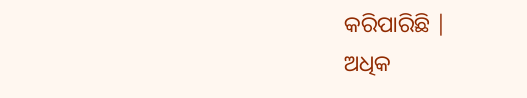କରିପାରିଛି |
ଅଧିକ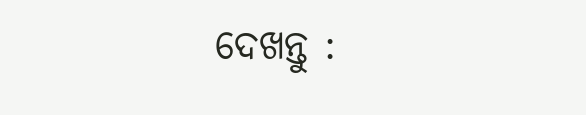ଦେଖନ୍ତୁ :